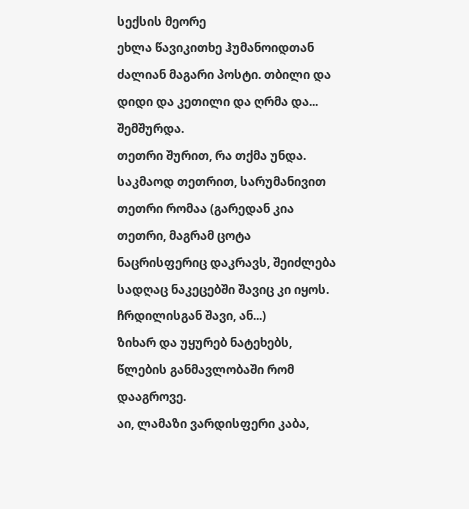სექსის მეორე
ეხლა წავიკითხე ჰუმანოიდთან ძალიან მაგარი პოსტი. თბილი და დიდი და კეთილი და ღრმა და...
შემშურდა.
თეთრი შურით, რა თქმა უნდა. საკმაოდ თეთრით, სარუმანივით თეთრი რომაა (გარედან კია თეთრი, მაგრამ ცოტა ნაცრისფერიც დაკრავს, შეიძლება სადღაც ნაკეცებში შავიც კი იყოს. ჩრდილისგან შავი, ან...)
ზიხარ და უყურებ ნატეხებს, წლების განმავლობაში რომ დააგროვე.
აი, ლამაზი ვარდისფერი კაბა,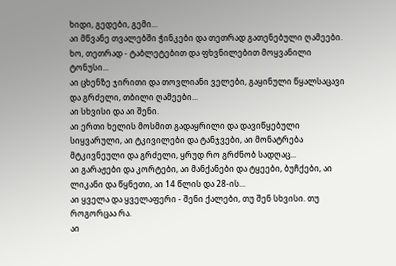ხიდი, გედები, გემი...
აი მწვანე თვალებში ჭინკები და თეთრად გათენებული ღამეები. ხო, თეთრად - ტაბლეტებით და ფხვნილებით მოყვანილი ტონუსი...
აი ცხენზე ჯირითი და თოვლიანი ველები, გაყინული წყალსაცავი და გრძელი, თბილი ღამეები...
აი სხვისი და აი შენი.
აი ერთი ხელის მოსმით გადაყრილი და დავიწყებული სიყვარული, აი ტკივილები და ტანჯვები, აი მონატრება მტკივნეული და გრძელი, ყრუდ რო გრძნობ სადღაც...
აი გარაჟები და კორტები, აი მანქანები და ტყეები, ბუჩქები, აი ლიკანი და წყნეთი, აი 14 წლის და 28-ის...
აი ყველა და ყველაფერი - შენი ქალები, თუ შენ სხვისი. თუ როგორცაა რა.
აი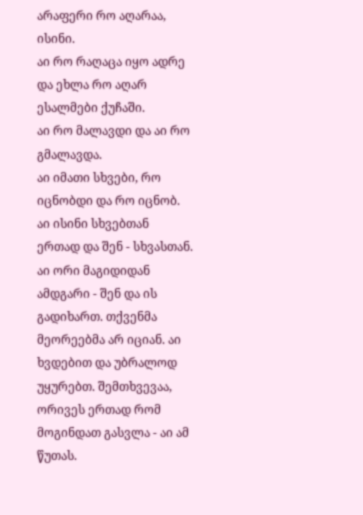არაფერი რო აღარაა, ისინი.
აი რო რაღაცა იყო ადრე და ეხლა რო აღარ ესალმები ქუჩაში.
აი რო მალავდი და აი რო გმალავდა.
აი იმათი სხვები, რო იცნობდი და რო იცნობ.
აი ისინი სხვებთან ერთად და შენ - სხვასთან.
აი ორი მაგიდიდან ამდგარი - შენ და ის გადიხართ. თქვენმა მეორეებმა არ იციან. აი ხვდებით და უბრალოდ უყურებთ. შემთხვევაა, ორივეს ერთად რომ მოგინდათ გასვლა - აი ამ წუთას.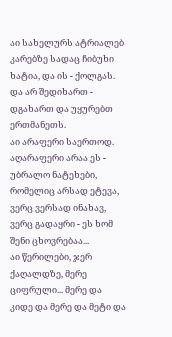აი სახელურს ატრიალებ კარებზე სადაც ჩიბუხი ხატია, და ის - ქოლგას.
და არ შედიხართ - დგახართ და უყურებთ ერთმანეთს.
აი არაფერი საერთოდ. აღარაფერი არაა ეს - უბრალო ნატეხები, რომელიც არსად ეტევა, ვერც ვერსად ინახავ, ვერც გადაყრი - ეს ხომ შენი ცხოვრებაა...
აი წერილები, ჯერ ქაღალდზე, მერე ციფრული... მერე და კიდე და მერე და მეტი და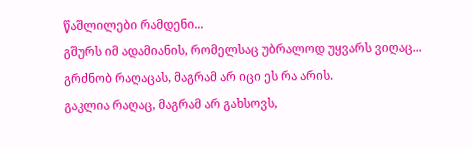წაშლილები რამდენი...
გშურს იმ ადამიანის, რომელსაც უბრალოდ უყვარს ვიღაც...
გრძნობ რაღაცას, მაგრამ არ იცი ეს რა არის.
გაკლია რაღაც, მაგრამ არ გახსოვს,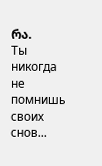რა.
Ты никогда не помнишь своих снов...